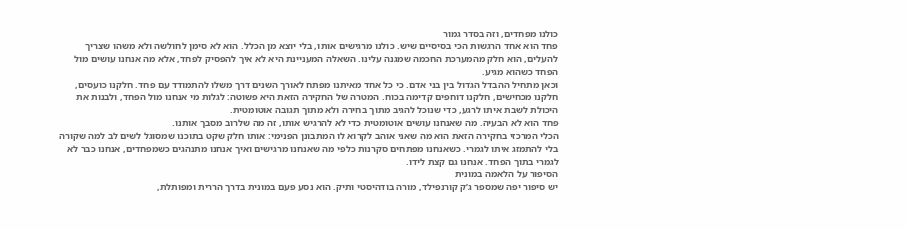כולנו מפחדים, וזה בסדר גמור
פחד הוא אחד הרגשות הכי בסיסיים שיש. כולנו מרגישים אותו, בלי יוצא מן הכלל. הוא לא סימן לחולשה ולא משהו שצריך להעלים, הוא חלק מהמערכת החכמה שמגנה עלינו. השאלה המעניינת היא לא איך להפסיק לפחד, אלא מה אנחנו עושים מול הפחד כשהוא מגיע.
וכאן מתחיל ההבדל הגדול בין בני אדם. כי כל אחד מאיתנו מפתח לאורך השנים דרך משלו להתמודד עם פחד. חלקנו כועסים, חלקנו מכחישים, חלקנו דוחפים קדימה בכוח. המטרה של החקירה הזאת היא פשוטה: לגלות מי אנחנו מול הפחד, ולבנות את היכולת לשבת איתו לרגע, כדי שנוכל להגיב מתוך בחירה ולא מתוך תגובה אוטומטית.
פחד הוא לא הבעיה. מה שאנחנו עושים אוטומטית כדי לא להרגיש אותו, זה מה שלרוב מסבך אותנו.
הכלי המרכזי בחקירה הזאת הוא מה שאני אוהב לקרוא לו המתבונן הפנימי: אותו חלק שקט בתוכנו שמסוגל לשים לב למה שקורה בלי להתמזג איתו לגמרי. כשאנחנו מפתחים סקרנות כלפי מה שאנחנו מרגישים ואיך אנחנו מתנהגים כשמפחדים, אנחנו כבר לא לגמרי בתוך הפחד. אנחנו גם קצת לידו.
הסיפור על הלאמה במונית
יש סיפור יפה שמספר ג’ק קורנפילד, מורה בודהיסטי ותיק. הוא נסע פעם במונית בדרך הררית ומפותלת,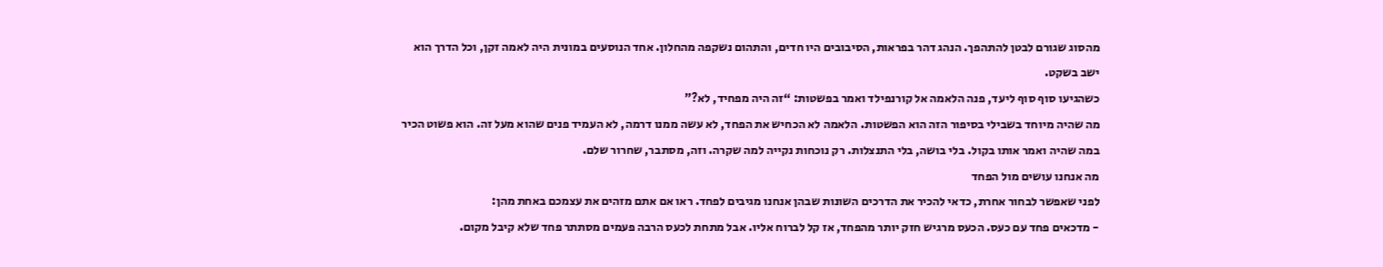מהסוג שגורם לבטן להתהפך. הנהג דהר בפראות, הסיבובים היו חדים, והתהום נשקפה מהחלון. אחד הנוסעים במונית היה לאמה זקן, וכל הדרך הוא ישב בשקט.
כשהגיעו סוף סוף ליעד, פנה הלאמה אל קורנפילד ואמר בפשטות: “זה היה מפחיד, לא?”
מה שהיה מיוחד בשבילי בסיפור הזה הוא הפשטות. הלאמה לא הכחיש את הפחד, לא עשה ממנו דרמה, לא העמיד פנים שהוא מעל זה. הוא פשוט הכיר במה שהיה ואמר אותו בקול. בלי בושה, בלי התנצלות. רק נוכחות נקייה למה שקרה. וזה, מסתבר, שחרור שלם.
מה אנחנו עושים מול הפחד
לפני שאפשר לבחור אחרת, כדאי להכיר את הדרכים השונות שבהן אנחנו מגיבים לפחד. ראו אם אתם מזהים את עצמכם באחת מהן:
- מדכאים פחד עם כעס. הכעס מרגיש חזק יותר מהפחד, אז קל לברוח אליו. אבל מתחת לכעס הרבה פעמים מסתתר פחד שלא קיבל מקום.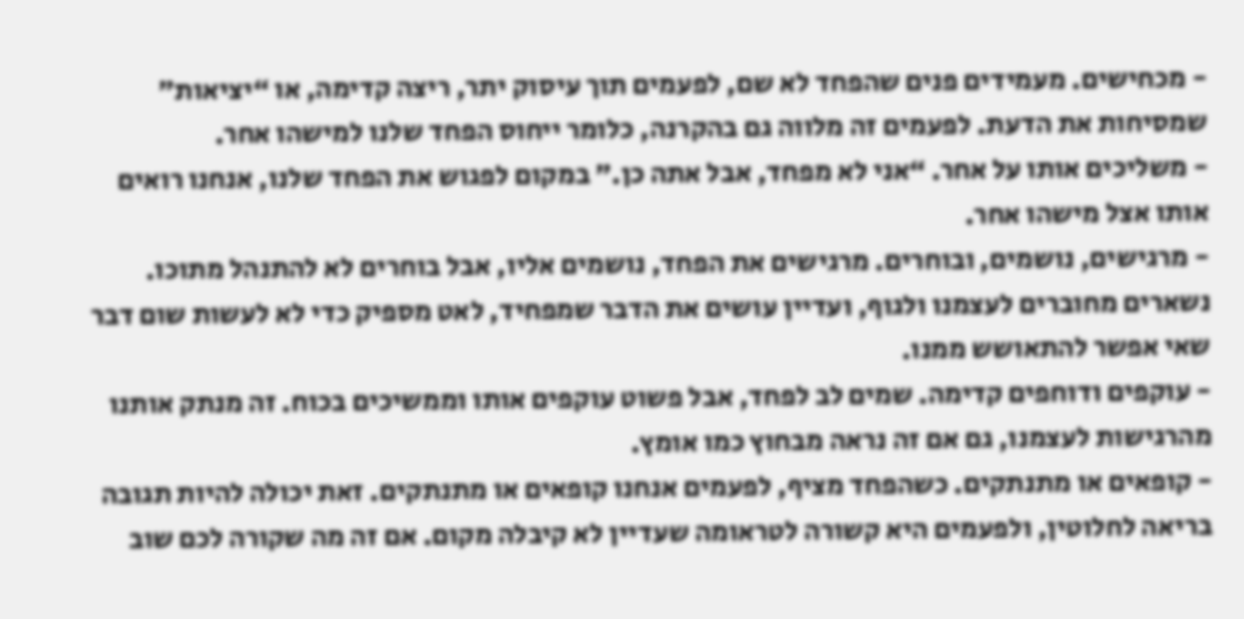- מכחישים. מעמידים פנים שהפחד לא שם, לפעמים תוך עיסוק יתר, ריצה קדימה, או “יציאות” שמסיחות את הדעת. לפעמים זה מלווה גם בהקרנה, כלומר ייחוס הפחד שלנו למישהו אחר.
- משליכים אותו על אחר. “אני לא מפחד, אבל אתה כן.” במקום לפגוש את הפחד שלנו, אנחנו רואים אותו אצל מישהו אחר.
- מרגישים, נושמים, ובוחרים. מרגישים את הפחד, נושמים אליו, אבל בוחרים לא להתנהל מתוכו. נשארים מחוברים לעצמנו ולגוף, ועדיין עושים את הדבר שמפחיד, לאט מספיק כדי לא לעשות שום דבר שאי אפשר להתאושש ממנו.
- עוקפים ודוחפים קדימה. שמים לב לפחד, אבל פשוט עוקפים אותו וממשיכים בכוח. זה מנתק אותנו מהרגישות לעצמנו, גם אם זה נראה מבחוץ כמו אומץ.
- קופאים או מתנתקים. כשהפחד מציף, לפעמים אנחנו קופאים או מתנתקים. זאת יכולה להיות תגובה בריאה לחלוטין, ולפעמים היא קשורה לטראומה שעדיין לא קיבלה מקום. אם זה מה שקורה לכם שוב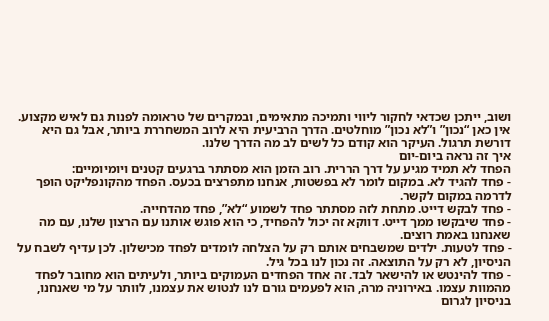ושוב, ייתכן שכדאי לחקור ליווי ותמיכה מתאימים, ובמקרים של טראומה לפנות גם לאיש מקצוע.
אין כאן “נכון” ו”לא נכון” מוחלטים. הדרך הרביעית היא לרוב המשחררת ביותר, אבל גם היא דורשת תרגול. העיקר הוא קודם כל לשים לב מה הדרך שלנו.
איך זה נראה ביום-יום
הפחד לא תמיד מגיע על דרך הררית. רוב הזמן הוא מסתתר ברגעים קטנים ויומיומיים:
- פחד להגיד לא. במקום לומר לא בפשטות, אנחנו מתפרצים בכעס. הפחד מהקונפליקט הופך לדרמה במקום לקשר.
- פחד לבקש דייט. מתחת לזה מסתתר פחד לשמוע “לא”, פחד מהדחייה.
- פחד שיבקשו ממך דייט. דווקא זה יכול להפחיד, כי הוא פוגש אותנו עם הרצון שלנו, עם מה שאנחנו באמת רוצים.
- פחד לטעות. ילדים שמשבחים אותם רק על הצלחה לומדים לפחד מכישלון. לכן עדיף לשבח על הניסיון, לא רק על התוצאה. זה נכון לנו בכל גיל.
- פחד להינטש או להישאר לבד. זה אחד הפחדים העמוקים ביותר, ולעיתים הוא מחובר לפחד מהמוות עצמו. באירוניה מרה, הוא לפעמים גורם לנו לנטוש את עצמנו, לוותר על מי שאנחנו, בניסיון לגרום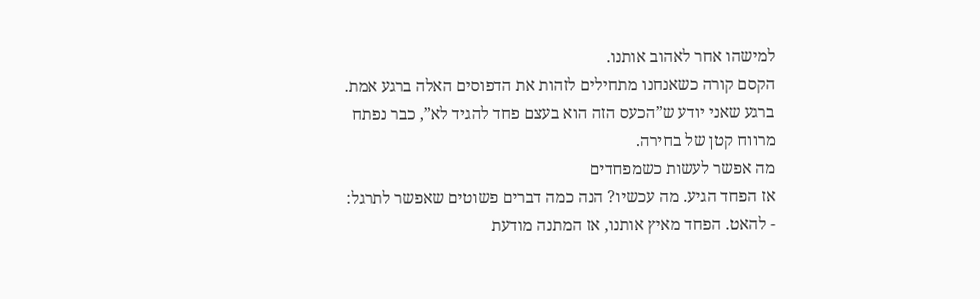למישהו אחר לאהוב אותנו.
הקסם קורה כשאנחנו מתחילים לזהות את הדפוסים האלה ברגע אמת. ברגע שאני יודע ש”הכעס הזה הוא בעצם פחד להגיד לא”, כבר נפתח מרווח קטן של בחירה.
מה אפשר לעשות כשמפחדים
אז הפחד הגיע. מה עכשיו? הנה כמה דברים פשוטים שאפשר לתרגל:
- להאט. הפחד מאיץ אותנו, אז המתנה מודעת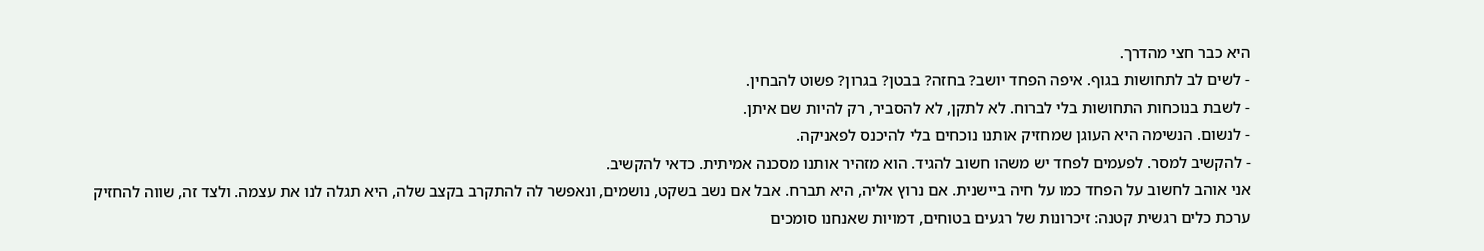היא כבר חצי מהדרך.
- לשים לב לתחושות בגוף. איפה הפחד יושב? בחזה? בבטן? בגרון? פשוט להבחין.
- לשבת בנוכחות התחושות בלי לברוח. לא לתקן, לא להסביר, רק להיות שם איתן.
- לנשום. הנשימה היא העוגן שמחזיק אותנו נוכחים בלי להיכנס לפאניקה.
- להקשיב למסר. לפעמים לפחד יש משהו חשוב להגיד. הוא מזהיר אותנו מסכנה אמיתית. כדאי להקשיב.
אני אוהב לחשוב על הפחד כמו על חיה ביישנית. אם נרוץ אליה, היא תברח. אבל אם נשב בשקט, נושמים, ונאפשר לה להתקרב בקצב שלה, היא תגלה לנו את עצמה. ולצד זה, שווה להחזיק ערכת כלים רגשית קטנה: זיכרונות של רגעים בטוחים, דמויות שאנחנו סומכים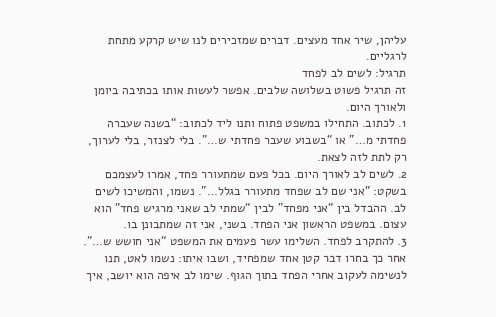עליהן, שיר אחד מעצים. דברים שמזכירים לנו שיש קרקע מתחת לרגליים.
תרגיל: לשים לב לפחד
זה תרגיל פשוט בשלושה שלבים. אפשר לעשות אותו בכתיבה ביומן ולאורך היום.
1. לכתוב. התחילו במשפט פתוח ותנו ליד לכתוב: “בשנה שעברה פחדתי מ…” או “בשבוע שעבר פחדתי ש…”. בלי לצנזר, בלי לערוך, רק לתת לזה לצאת.
2. לשים לב לאורך היום. בכל פעם שמתעורר פחד, אמרו לעצמכם בשקט: “אני שם לב שפחד מתעורר בגלל…”. נשמו, והמשיכו לשים לב. ההבדל בין “אני מפחד” לבין “שמתי לב שאני מרגיש פחד” הוא עצום. במשפט הראשון אני הפחד. בשני, אני זה שמתבונן בו.
3. להתקרב לפחד. השלימו עשר פעמים את המשפט “אני חושש ש…”. אחר כך בחרו דבר קטן אחד שמפחיד, ושבו איתו: נשמו לאט, תנו לנשימה לעקוב אחרי הפחד בתוך הגוף. שימו לב איפה הוא יושב, איך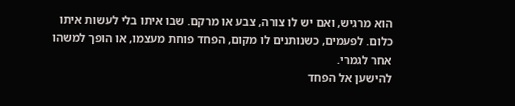הוא מרגיש, ואם יש לו צורה, צבע או מרקם. שבו איתו בלי לעשות איתו כלום. לפעמים, כשנותנים לו מקום, הפחד פוחת מעצמו, או הופך למשהו אחר לגמרי.
להישען אל הפחד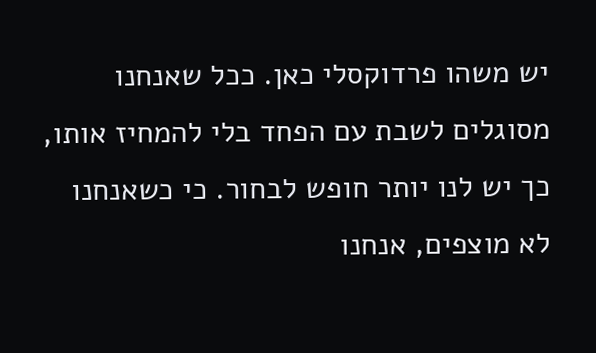יש משהו פרדוקסלי כאן. ככל שאנחנו מסוגלים לשבת עם הפחד בלי להמחיז אותו, כך יש לנו יותר חופש לבחור. כי כשאנחנו לא מוצפים, אנחנו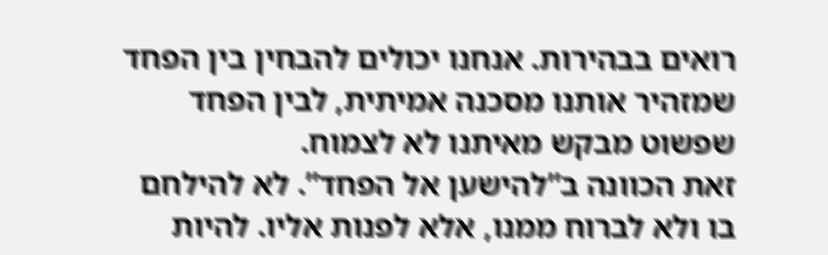רואים בבהירות. אנחנו יכולים להבחין בין הפחד שמזהיר אותנו מסכנה אמיתית, לבין הפחד שפשוט מבקש מאיתנו לא לצמוח.
זאת הכוונה ב”להישען אל הפחד”. לא להילחם בו ולא לברוח ממנו, אלא לפנות אליו. להיות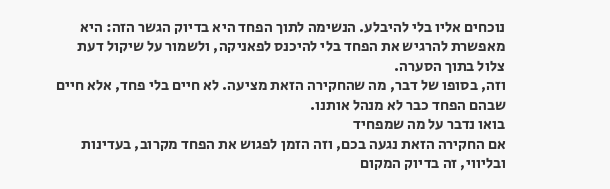נוכחים אליו בלי להיבלע. הנשימה לתוך הפחד היא בדיוק הגשר הזה: היא מאפשרת להרגיש את הפחד בלי להיכנס לפאניקה, ולשמור על שיקול דעת צלול בתוך הסערה.
וזה, בסופו של דבר, מה שהחקירה הזאת מציעה. לא חיים בלי פחד, אלא חיים שבהם הפחד כבר לא מנהל אותנו.
בואו נדבר על מה שמפחיד
אם החקירה הזאת נגעה בכם, וזה הזמן לפגוש את הפחד מקרוב, בעדינות ובליווי, זה בדיוק המקום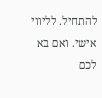להתחיל. לליווי אישי. ואם בא לכם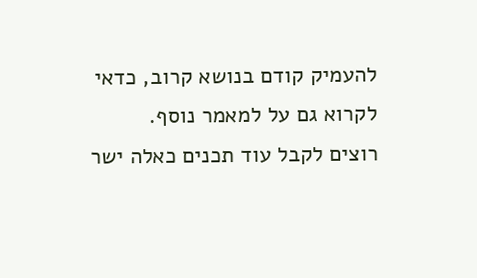להעמיק קודם בנושא קרוב, כדאי לקרוא גם על למאמר נוסף.
רוצים לקבל עוד תכנים כאלה ישר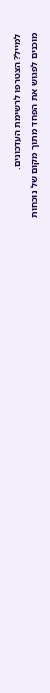למייל? הצטרפו לרשימת העדכונים.
מוכנים לפגוש את הפחד מתוך מקום של נוכחות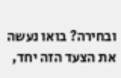ובחירה? בואו נעשה את הצעד הזה יחד,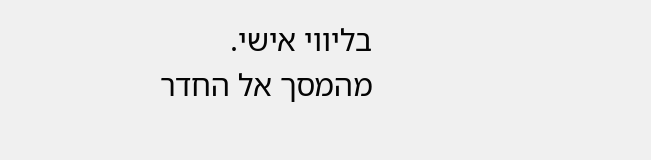בליווי אישי.
מהמסך אל החדר